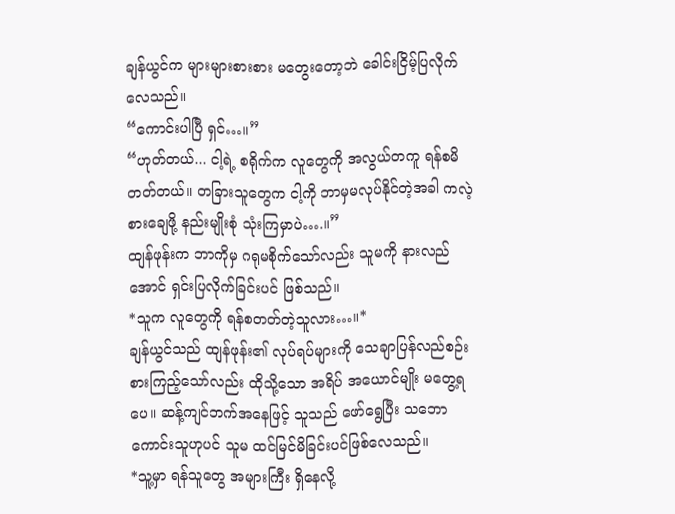ချန်ယွင်က များများစားစား မတွေးတော့ဘဲ ခေါင်းငြိမ့်ပြလိုက်လေသည်။
“ကောင်းပါပြီ ရှင်…။”
“ဟုတ်တယ်... ငါ့ရဲ့ စရိုက်က လူတွေကို အလွယ်တကူ ရန်စမိတတ်တယ်။ တခြားသူတွေက ငါ့ကို ဘာမှမလုပ်နိုင်တဲ့အခါ ကလဲ့စားချေဖို့ နည်းမျိုးစုံ သုံးကြမှာပဲ….။”
ထျန်ဖုန်းက ဘာကိုမှ ဂရုမစိုက်သော်လည်း သူမကို နားလည်အောင် ရှင်းပြလိုက်ခြင်းပင် ဖြစ်သည်။
*သူက လူတွေကို ရန်စတတ်တဲ့သူလား…။*
ချန်ယွင်သည် ထျန်ဖုန်း၏ လုပ်ရပ်များကို သေချာပြန်လည်စဉ်းစားကြည့်သော်လည်း ထိုသို့သော အရိပ် အယောင်မျိုး မတွေ့ရပေ။ ဆန့်ကျင်ဘက်အနေဖြင့် သူသည် ဖော်ရွေပြီး သဘောကောင်းသူဟုပင် သူမ ထင်မြင်မိခြင်းပင်ဖြစ်လေသည်။
*သူ့မှာ ရန်သူတွေ အများကြီး ရှိနေလို့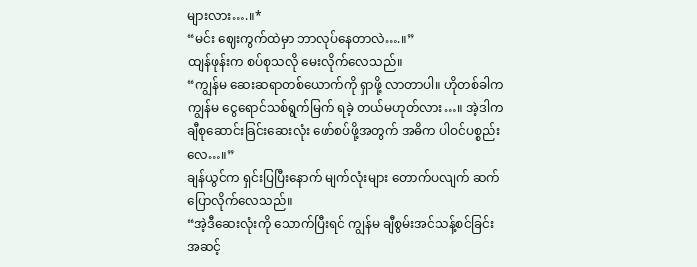များလား….။*
“မင်း ဈေးကွက်ထဲမှာ ဘာလုပ်နေတာလဲ….။”
ထျန်ဖုန်းက စပ်စုသလို မေးလိုက်လေသည်။
“ကျွန်မ ဆေးဆရာတစ်ယောက်ကို ရှာဖို့ လာတာပါ။ ဟိုတစ်ခါက ကျွန်မ ငွေရောင်သစ်ရွက်မြက် ရခဲ့ တယ်မဟုတ်လား…။ အဲ့ဒါက ချီစုဆောင်းခြင်းဆေးလုံး ဖော်စပ်ဖို့အတွက် အဓိက ပါဝင်ပစ္စည်းလေ…။”
ချန်ယွင်က ရှင်းပြပြီးနောက် မျက်လုံးများ တောက်ပလျက် ဆက်ပြောလိုက်လေသည်။
“အဲ့ဒီဆေးလုံးကို သောက်ပြီးရင် ကျွန်မ ချီစွမ်းအင်သန့်စင်ခြင်း အဆင့်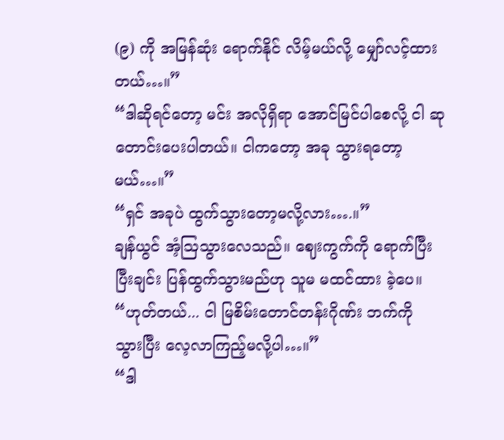(၉) ကို အမြန်ဆုံး ရောက်နိုင် လိမ့်မယ်လို့ မျှော်လင့်ထားတယ်…။”
“ဒါဆိုရင်တော့ မင်း အလိုရှိရာ အောင်မြင်ပါစေလို့ ငါ ဆုတောင်းပေးပါတယ်။ ငါကတော့ အခု သွားရတော့မယ်…။”
“ရှင် အခုပဲ ထွက်သွားတော့မလို့လား….။”
ချန်ယွင် အံ့သြသွားလေသည်။ ဈေးကွက်ကို ရောက်ပြီးပြီးချင်း ပြန်ထွက်သွားမည်ဟု သူမ မထင်ထား ခဲ့ပေ။
“ဟုတ်တယ်... ငါ မြစိမ်းတောင်တန်းဂိုဏ်း ဘက်ကို သွားပြီး လေ့လာကြည့်မလို့ပါ…။”
“ဒါ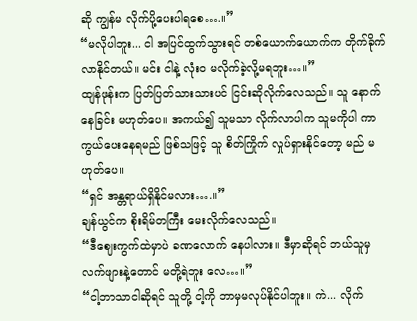ဆို ကျွန်မ လိုက်ပို့ပေးပါရစေ….။”
“မလိုပါဘူး... ငါ အပြင်ထွက်သွားရင် တစ်ယောက်ယောက်က တိုက်ခိုက်လာနိုင်တယ်။ မင်း ငါနဲ့ လုံးဝ မလိုက်ခဲ့လို့မရဘူး…။”
ထျန်ဖုန်းက ပြတ်ပြတ်သားသားပင် ငြင်းဆိုလိုက်လေသည်။ သူ နောက်နေခြင်း မဟုတ်ပေ။ အကယ်၍ သူမသာ လိုက်လာပါက သူမကိုပါ ကာကွယ်ပေးနေရမည် ဖြစ်သဖြင့် သူ စိတ်ကြိုက် လှုပ်ရှားနိုင်တော့ မည် မဟုတ်ပေ။
“ရှင် အန္တရာယ်ရှိနိုင်မလား….။”
ချန်ယွင်က စိုးရိမ်တကြီး မေးလိုက်လေသည်။
“ဒီဈေးကွက်ထဲမှာပဲ ခဏလောက် နေပါလား။ ဒီမှာဆိုရင် ဘယ်သူမှ လက်ဖျားနဲ့တောင် မတို့ရဲဘူး လေ…။”
“ငါ့ဘာသာငါဆိုရင် သူတို့ ငါ့ကို ဘာမှမလုပ်နိုင်ပါဘူး။ ကဲ... လိုက်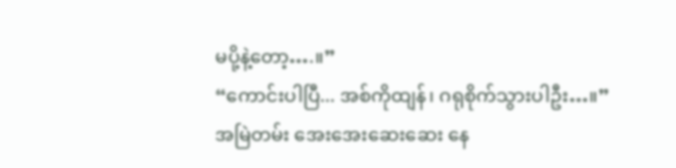မပို့နဲ့တော့….။”
“ကောင်းပါပြီ... အစ်ကိုထျန်၊ ဂရုစိုက်သွားပါဦး…။”
အမြဲတမ်း အေးအေးဆေးဆေး နေ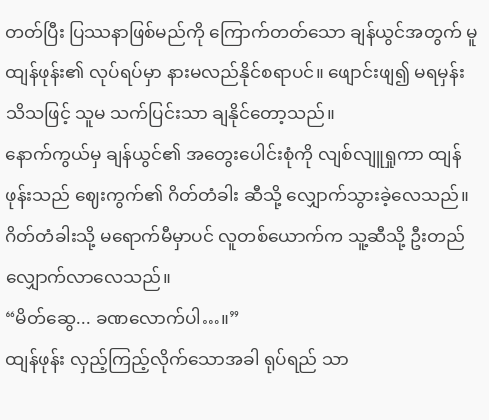တတ်ပြီး ပြဿနာဖြစ်မည်ကို ကြောက်တတ်သော ချန်ယွင်အတွက် မူ ထျန်ဖုန်း၏ လုပ်ရပ်မှာ နားမလည်နိုင်စရာပင်။ ဖျောင်းဖျ၍ မရမှန်း သိသဖြင့် သူမ သက်ပြင်းသာ ချနိုင်တော့သည်။
နောက်ကွယ်မှ ချန်ယွင်၏ အတွေးပေါင်းစုံကို လျစ်လျူရှုကာ ထျန်ဖုန်းသည် ဈေးကွက်၏ ဂိတ်တံခါး ဆီသို့ လျှောက်သွားခဲ့လေသည်။
ဂိတ်တံခါးသို့ မရောက်မီမှာပင် လူတစ်ယောက်က သူ့ဆီသို့ ဦးတည် လျှောက်လာလေသည်။
“မိတ်ဆွေ... ခဏလောက်ပါ…။”
ထျန်ဖုန်း လှည့်ကြည့်လိုက်သောအခါ ရုပ်ရည် သာ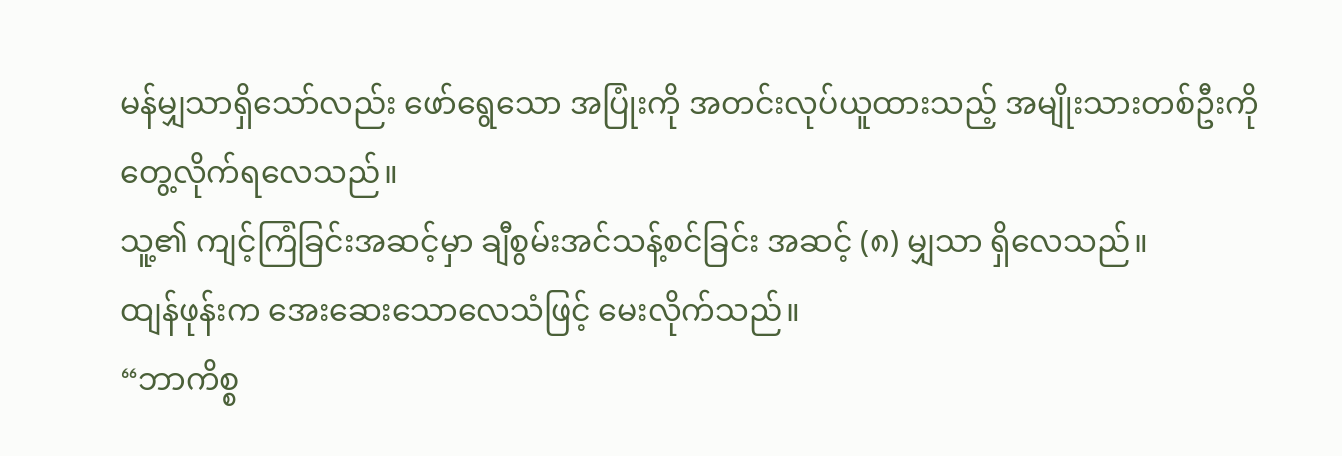မန်မျှသာရှိသော်လည်း ဖော်ရွေသော အပြုံးကို အတင်းလုပ်ယူထားသည့် အမျိုးသားတစ်ဦးကို တွေ့လိုက်ရလေသည်။
သူ့၏ ကျင့်ကြံခြင်းအဆင့်မှာ ချီစွမ်းအင်သန့်စင်ခြင်း အဆင့် (၈) မျှသာ ရှိလေသည်။
ထျန်ဖုန်းက အေးဆေးသောလေသံဖြင့် မေးလိုက်သည်။
“ဘာကိစ္စ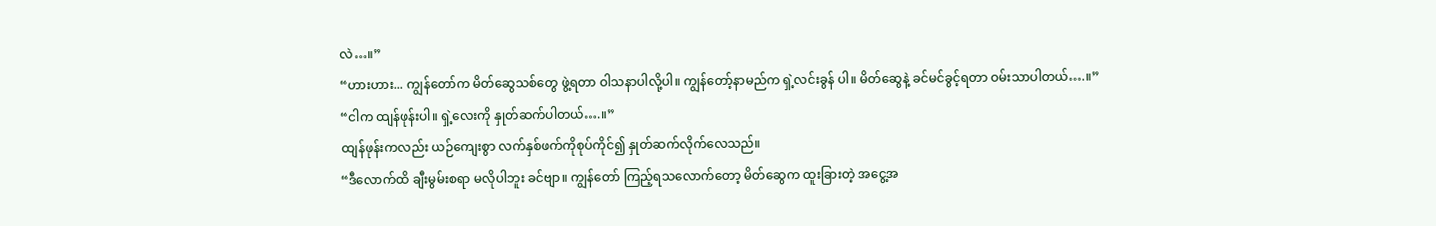လဲ…။”
“ဟားဟား... ကျွန်တော်က မိတ်ဆွေသစ်တွေ ဖွဲ့ရတာ ဝါသနာပါလို့ပါ။ ကျွန်တော့်နာမည်က ရှဲ့လင်းခွန် ပါ။ မိတ်ဆွေနဲ့ ခင်မင်ခွင့်ရတာ ဝမ်းသာပါတယ်….။”
“ငါက ထျန်ဖုန်းပါ။ ရှဲ့လေးကို နှုတ်ဆက်ပါတယ်….။”
ထျန်ဖုန်းကလည်း ယဉ်ကျေးစွာ လက်နှစ်ဖက်ကိုစုပ်ကိုင်၍ နှုတ်ဆက်လိုက်လေသည်။
“ဒီလောက်ထိ ချီးမွမ်းစရာ မလိုပါဘူး ခင်ဗျာ။ ကျွန်တော် ကြည့်ရသလောက်တော့ မိတ်ဆွေက ထူးခြားတဲ့ အငွေ့အ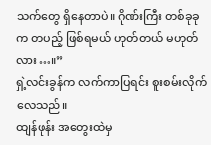သက်တွေ ရှိနေတာပဲ။ ဂိုဏ်းကြီး တစ်ခုခုက တပည့် ဖြစ်ရမယ် ဟုတ်တယ် မဟုတ်လား…။”
ရှဲ့လင်းခွန်က လက်ကာပြရင်း စူးစမ်းလိုက်လေသည်။
ထျန်ဖုန်း အတွေးထဲမှ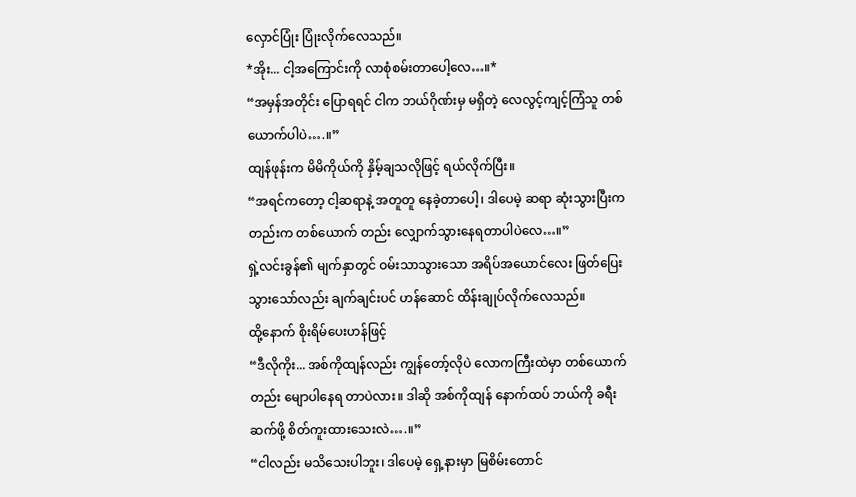လှောင်ပြုံး ပြုံးလိုက်လေသည်။
*အိုး... ငါ့အကြောင်းကို လာစုံစမ်းတာပေါ့လေ…။*
“အမှန်အတိုင်း ပြောရရင် ငါက ဘယ်ဂိုဏ်းမှ မရှိတဲ့ လေလွင့်ကျင့်ကြံသူ တစ်ယောက်ပါပဲ….။”
ထျန်ဖုန်းက မိမိကိုယ်ကို နှိမ့်ချသလိုဖြင့် ရယ်လိုက်ပြီး။
“အရင်ကတော့ ငါ့ဆရာနဲ့ အတူတူ နေခဲ့တာပေါ့၊ ဒါပေမဲ့ ဆရာ ဆုံးသွားပြီးကတည်းက တစ်ယောက် တည်း လျှောက်သွားနေရတာပါပဲလေ…။”
ရှဲ့လင်းခွန်၏ မျက်နှာတွင် ဝမ်းသာသွားသော အရိပ်အယောင်လေး ဖြတ်ပြေးသွားသော်လည်း ချက်ချင်းပင် ဟန်ဆောင် ထိန်းချုပ်လိုက်လေသည်။
ထို့နောက် စိုးရိမ်ပေးဟန်ဖြင့်
“ဒီလိုကိုး... အစ်ကိုထျန်လည်း ကျွန်တော့်လိုပဲ လောကကြီးထဲမှာ တစ်ယောက်တည်း မျောပါနေရ တာပဲလား။ ဒါဆို အစ်ကိုထျန် နောက်ထပ် ဘယ်ကို ခရီးဆက်ဖို့ စိတ်ကူးထားသေးလဲ….။”
“ငါလည်း မသိသေးပါဘူး၊ ဒါပေမဲ့ ရှေ့နားမှာ မြစိမ်းတောင်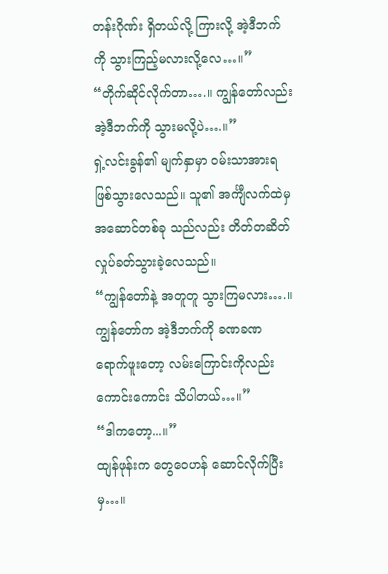တန်းဂိုဏ်း ရှိတယ်လို့ ကြားလို့ အဲ့ဒီဘက်ကို သွားကြည့်မလားလို့လေ…။”
“တိုက်ဆိုင်လိုက်တာ….။ ကျွန်တော်လည်း အဲ့ဒီဘက်ကို သွားမလို့ပဲ….။”
ရှဲ့လင်းခွန်၏ မျက်နှာမှာ ဝမ်းသာအားရ ဖြစ်သွားလေသည်။ သူ၏ အင်္ကျီလက်ထဲမှ အဆောင်တစ်ခု သည်လည်း တိတ်တဆိတ် လှုပ်ခတ်သွားခဲ့လေသည်။
“ကျွန်တော်နဲ့ အတူတူ သွားကြမလား….။ ကျွန်တော်က အဲ့ဒီဘက်ကို ခဏခဏ ရောက်ဖူးတော့ လမ်းကြောင်းကိုလည်း ကောင်းကောင်း သိပါတယ်…။”
“ဒါကတော့...။”
ထျန်ဖုန်းက တွေဝေဟန် ဆောင်လိုက်ပြီးမှ…။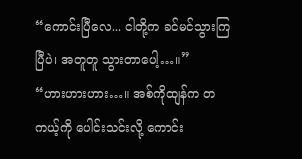“ကောင်းပြီလေ... ငါတို့က ခင်မင်သွားကြပြီပဲ၊ အတူတူ သွားတာပေါ့…။”
“ဟားဟားဟား…။ အစ်ကိုထျန်က တကယ့်ကို ပေါင်းသင်းလို့ ကောင်း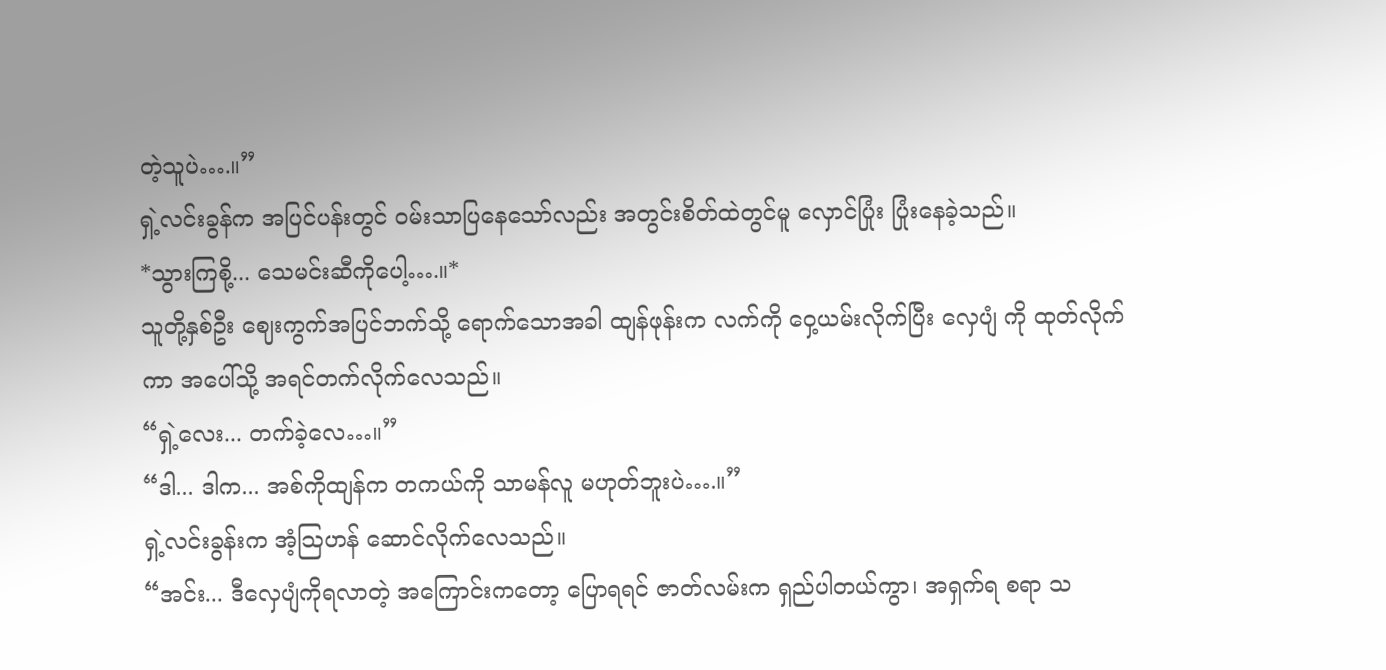တဲ့သူပဲ….။”
ရှဲ့လင်းခွန်က အပြင်ပန်းတွင် ဝမ်းသာပြနေသော်လည်း အတွင်းစိတ်ထဲတွင်မူ လှောင်ပြုံး ပြုံးနေခဲ့သည်။
*သွားကြစို့... သေမင်းဆီကိုပေါ့….။*
သူတို့နှစ်ဦး ဈေးကွက်အပြင်ဘက်သို့ ရောက်သောအခါ ထျန်ဖုန်းက လက်ကို ဝှေ့ယမ်းလိုက်ပြီး လှေပျံ ကို ထုတ်လိုက်ကာ အပေါ်သို့ အရင်တက်လိုက်လေသည်။
“ရှဲ့လေး... တက်ခဲ့လေ…။”
“ဒါ... ဒါက... အစ်ကိုထျန်က တကယ်ကို သာမန်လူ မဟုတ်ဘူးပဲ….။”
ရှဲ့လင်းခွန်းက အံ့သြဟန် ဆောင်လိုက်လေသည်။
“အင်း... ဒီလှေပျံကိုရလာတဲ့ အကြောင်းကတော့ ပြောရရင် ဇာတ်လမ်းက ရှည်ပါတယ်ကွာ၊ အရှက်ရ စရာ သ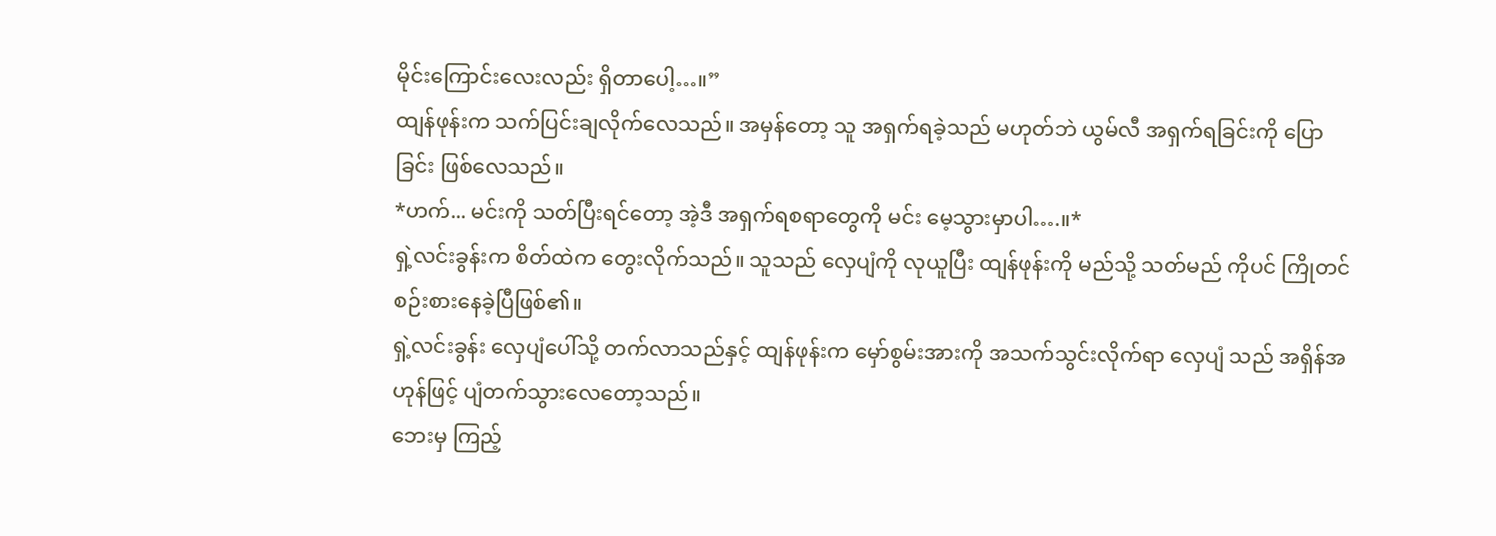မိုင်းကြောင်းလေးလည်း ရှိတာပေါ့…။”
ထျန်ဖုန်းက သက်ပြင်းချလိုက်လေသည်။ အမှန်တော့ သူ အရှက်ရခဲ့သည် မဟုတ်ဘဲ ယွမ်လီ အရှက်ရခြင်းကို ပြောခြင်း ဖြစ်လေသည်။
*ဟက်... မင်းကို သတ်ပြီးရင်တော့ အဲ့ဒီ အရှက်ရစရာတွေကို မင်း မေ့သွားမှာပါ….။*
ရှဲ့လင်းခွန်းက စိတ်ထဲက တွေးလိုက်သည်။ သူသည် လှေပျံကို လုယူပြီး ထျန်ဖုန်းကို မည်သို့ သတ်မည် ကိုပင် ကြိုတင် စဉ်းစားနေခဲ့ပြီဖြစ်၏။
ရှဲ့လင်းခွန်း လှေပျံပေါ်သို့ တက်လာသည်နှင့် ထျန်ဖုန်းက မှော်စွမ်းအားကို အသက်သွင်းလိုက်ရာ လှေပျံ သည် အရှိန်အဟုန်ဖြင့် ပျံတက်သွားလေတော့သည်။
ဘေးမှ ကြည့်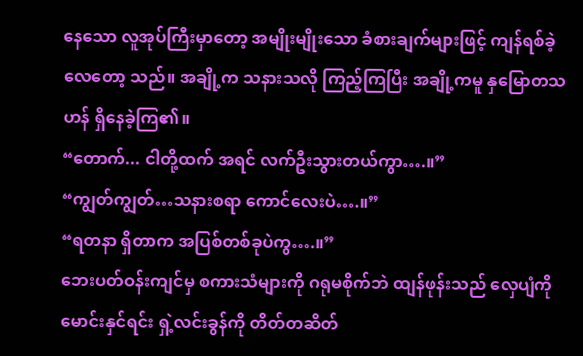နေသော လူအုပ်ကြီးမှာတော့ အမျိုးမျိုးသော ခံစားချက်များဖြင့် ကျန်ရစ်ခဲ့လေတော့ သည်။ အချို့က သနားသလို ကြည့်ကြပြီး အချို့ကမူ နှမြောတသဟန် ရှိနေခဲ့ကြ၏။
“တောက်... ငါတို့ထက် အရင် လက်ဦးသွားတယ်ကွာ….။”
“ကျွတ်ကျွတ်…သနားစရာ ကောင်လေးပဲ….။”
“ရတနာ ရှိတာက အပြစ်တစ်ခုပဲကွ….။”
ဘေးပတ်ဝန်းကျင်မှ စကားသံများကို ဂရုမစိုက်ဘဲ ထျန်ဖုန်းသည် လှေပျံကို မောင်းနှင်ရင်း ရှဲ့လင်းခွန်ကို တိတ်တဆိတ်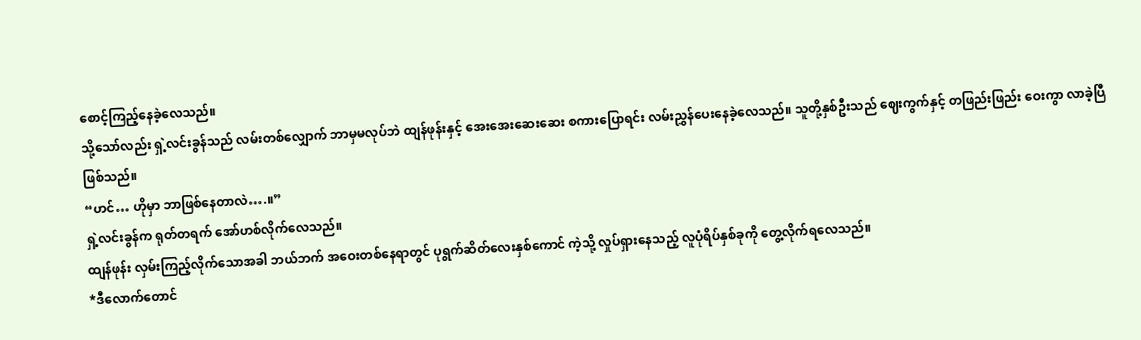စောင့်ကြည့်နေခဲ့လေသည်။
သို့သော်လည်း ရှဲ့လင်းခွန်သည် လမ်းတစ်လျှောက် ဘာမှမလုပ်ဘဲ ထျန်ဖုန်းနှင့် အေးအေးဆေးဆေး စကားပြောရင်း လမ်းညွှန်ပေးနေခဲ့လေသည်။ သူတို့နှစ်ဦးသည် ဈေးကွက်နှင့် တဖြည်းဖြည်း ဝေးကွာ လာခဲ့ပြီဖြစ်သည်။
“ဟင်… ဟိုမှာ ဘာဖြစ်နေတာလဲ….။”
ရှဲ့လင်းခွန်က ရုတ်တရက် အော်ဟစ်လိုက်လေသည်။
ထျန်ဖုန်း လှမ်းကြည့်လိုက်သောအခါ ဘယ်ဘက် အဝေးတစ်နေရာတွင် ပုရွက်ဆိတ်လေးနှစ်ကောင် ကဲ့သို့ လှုပ်ရှားနေသည့် လူပုံရိပ်နှစ်ခုကို တွေ့လိုက်ရလေသည်။
*ဒီလောက်တောင်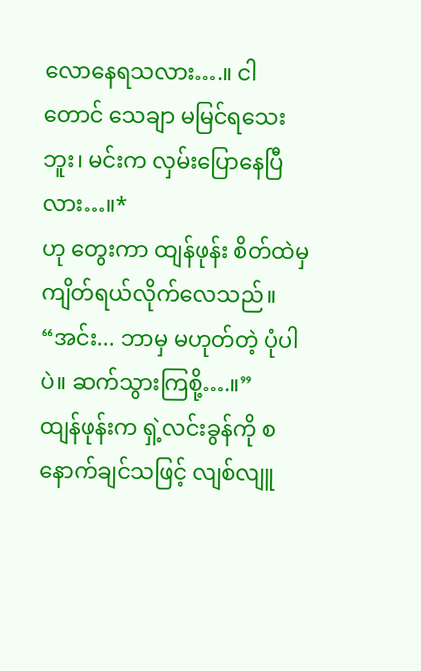လောနေရသလား….။ ငါတောင် သေချာ မမြင်ရသေးဘူး၊ မင်းက လှမ်းပြောနေပြီ လား…။*
ဟု တွေးကာ ထျန်ဖုန်း စိတ်ထဲမှ ကျိတ်ရယ်လိုက်လေသည်။
“အင်း... ဘာမှ မဟုတ်တဲ့ ပုံပါပဲ။ ဆက်သွားကြစို့….။”
ထျန်ဖုန်းက ရှဲ့လင်းခွန်ကို စနောက်ချင်သဖြင့် လျစ်လျူ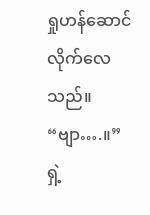ရှုဟန်ဆောင်လိုက်လေသည်။
“ဗျာ….။”
ရှဲ့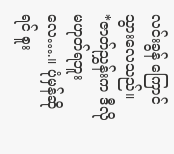လင်းခွန် ကြောင်သွားလေသည်။
*ဇာတ်ညွှန်းက ဒီလို မဟုတ်ရဘူးလေ….။ ပုံမှန်ဆိုရင် စူး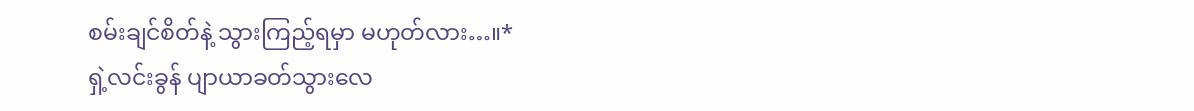စမ်းချင်စိတ်နဲ့ သွားကြည့်ရမှာ မဟုတ်လား…။*
ရှဲ့လင်းခွန် ပျာယာခတ်သွားလေ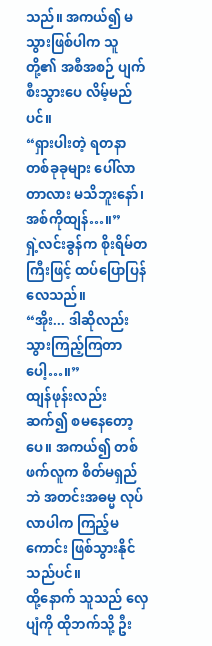သည်။ အကယ်၍ မသွားဖြစ်ပါက သူတို့၏ အစီအစဉ် ပျက်စီးသွားပေ လိမ့်မည်ပင်။
“ရှားပါးတဲ့ ရတနာတစ်ခုခုများ ပေါ်လာတာလား မသိဘူးနော်၊ အစ်ကိုထျန်…။”
ရှဲ့လင်းခွန်က စိုးရိမ်တကြီးဖြင့် ထပ်ပြောပြန်လေသည်။
“အိုး... ဒါဆိုလည်း သွားကြည့်ကြတာပေါ့…။”
ထျန်ဖုန်းလည်း ဆက်၍ စမနေတော့ပေ။ အကယ်၍ တစ်ဖက်လူက စိတ်မရှည်ဘဲ အတင်းအဓမ္မ လုပ်လာပါက ကြည့်မကောင်း ဖြစ်သွားနိုင်သည်ပင်။
ထို့နောက် သူသည် လှေပျံကို ထိုဘက်သို့ ဦး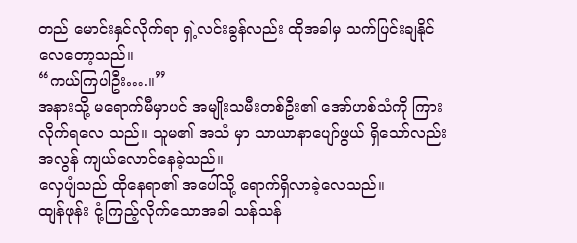တည် မောင်းနှင်လိုက်ရာ ရှဲ့လင်းခွန်လည်း ထိုအခါမှ သက်ပြင်းချနိုင်လေတော့သည်။
“ကယ်ကြပါဦး….။”
အနားသို့ မရောက်မီမှာပင် အမျိုးသမီးတစ်ဦး၏ အော်ဟစ်သံကို ကြားလိုက်ရလေ သည်။ သူမ၏ အသံ မှာ သာယာနာပျော်ဖွယ် ရှိသော်လည်း အလွန် ကျယ်လောင်နေခဲ့သည်။
လှေပျံသည် ထိုနေရာ၏ အပေါ်သို့ ရောက်ရှိလာခဲ့လေသည်။
ထျန်ဖုန်း ငုံ့ကြည့်လိုက်သောအခါ သန်သန်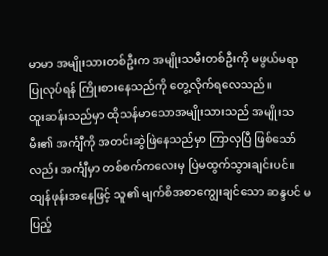မာမာ အမျိုးသားတစ်ဦးက အမျိုးသမီးတစ်ဦးကို မဖွယ်မရာ ပြုလုပ်ရန် ကြိုးစားနေသည်ကို တွေ့လိုက်ရလေသည်။
ထူးဆန်းသည်မှာ ထိုသန်မာသောအမျိုးသားသည် အမျိုးသမီး၏ အင်္ကျီကို အတင်းဆွဲဖြဲနေသည်မှာ ကြာလှပြီ ဖြစ်သော်လည်း အင်္ကျီမှာ တစ်စက်ကလေးမှ ပြဲမထွက်သွားချင်းပင်။ ထျန်ဖုန်းအနေဖြင့် သူ၏ မျက်စိအစာကျွေးချင်သော ဆန္ဒပင် မပြည့်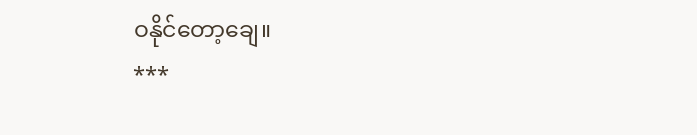ဝနိုင်တော့ချေ။
***